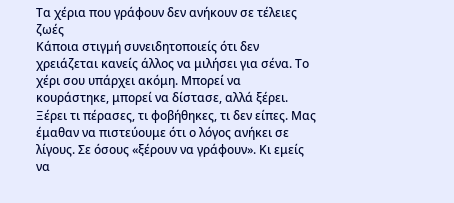Τα χέρια που γράφουν δεν ανήκουν σε τέλειες ζωές
Κάποια στιγμή συνειδητοποιείς ότι δεν χρειάζεται κανείς άλλος να μιλήσει για σένα. Το χέρι σου υπάρχει ακόμη. Μπορεί να κουράστηκε, μπορεί να δίστασε, αλλά ξέρει. Ξέρει τι πέρασες, τι φοβήθηκες, τι δεν είπες. Μας έμαθαν να πιστεύουμε ότι ο λόγος ανήκει σε λίγους. Σε όσους «ξέρουν να γράφουν». Κι εμείς να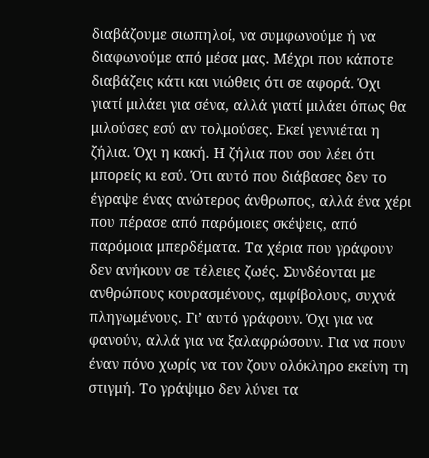διαβάζουμε σιωπηλοί, να συμφωνούμε ή να διαφωνούμε από μέσα μας. Μέχρι που κάποτε διαβάζεις κάτι και νιώθεις ότι σε αφορά. Όχι γιατί μιλάει για σένα, αλλά γιατί μιλάει όπως θα μιλούσες εσύ αν τολμούσες. Εκεί γεννιέται η ζήλια. Όχι η κακή. Η ζήλια που σου λέει ότι μπορείς κι εσύ. Ότι αυτό που διάβασες δεν το έγραψε ένας ανώτερος άνθρωπος, αλλά ένα χέρι που πέρασε από παρόμοιες σκέψεις, από παρόμοια μπερδέματα. Τα χέρια που γράφουν δεν ανήκουν σε τέλειες ζωές. Συνδέονται με ανθρώπους κουρασμένους, αμφίβολους, συχνά πληγωμένους. Γι’ αυτό γράφουν. Όχι για να φανούν, αλλά για να ξαλαφρώσουν. Για να πουν έναν πόνο χωρίς να τον ζουν ολόκληρο εκείνη τη στιγμή. Το γράψιμο δεν λύνει τα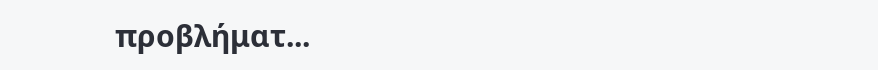προβλήματ...